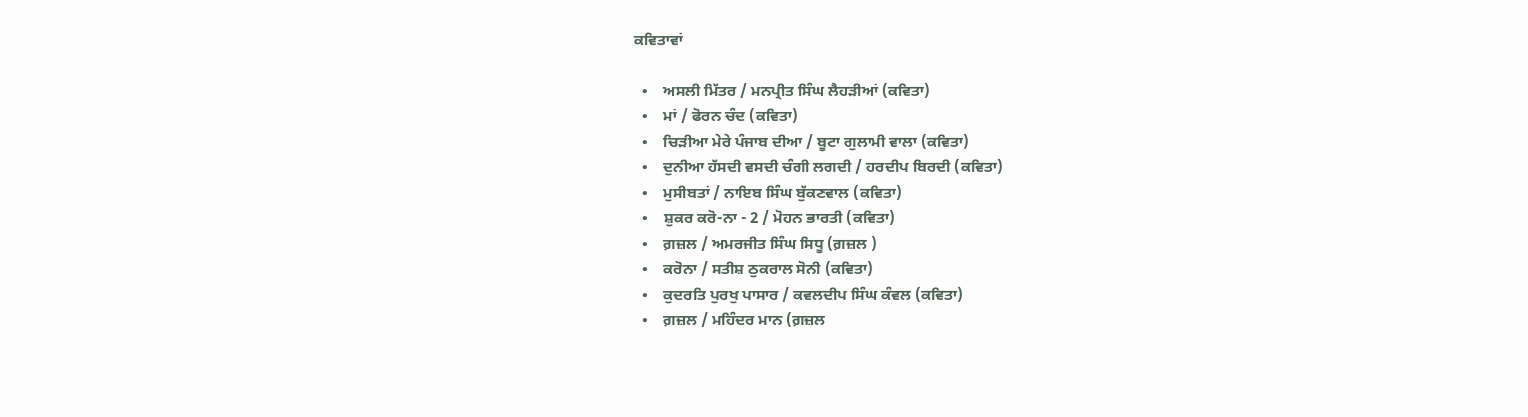ਕਵਿਤਾਵਾਂ

  •    ਅਸਲੀ ਮਿੱਤਰ / ਮਨਪ੍ਰੀਤ ਸਿੰਘ ਲੈਹੜੀਆਂ (ਕਵਿਤਾ)
  •    ਮਾਂ / ਫੋਰਨ ਚੰਦ (ਕਵਿਤਾ)
  •    ਚਿੜੀਆ ਮੇਰੇ ਪੰਜਾਬ ਦੀਆ / ਬੂਟਾ ਗੁਲਾਮੀ ਵਾਲਾ (ਕਵਿਤਾ)
  •    ਦੁਨੀਆ ਹੱਸਦੀ ਵਸਦੀ ਚੰਗੀ ਲਗਦੀ / ਹਰਦੀਪ ਬਿਰਦੀ (ਕਵਿਤਾ)
  •    ਮੁਸੀਬਤਾਂ / ਨਾਇਬ ਸਿੰਘ ਬੁੱਕਣਵਾਲ (ਕਵਿਤਾ)
  •    ਸ਼ੁਕਰ ਕਰੋ-ਨਾ - 2 / ਮੋਹਨ ਭਾਰਤੀ (ਕਵਿਤਾ)
  •    ਗ਼ਜ਼ਲ / ਅਮਰਜੀਤ ਸਿੰਘ ਸਿਧੂ (ਗ਼ਜ਼ਲ )
  •    ਕਰੋਨਾ / ਸਤੀਸ਼ ਠੁਕਰਾਲ ਸੋਨੀ (ਕਵਿਤਾ)
  •    ਕੁਦਰਤਿ ਪੁਰਖੁ ਪਾਸਾਰ / ਕਵਲਦੀਪ ਸਿੰਘ ਕੰਵਲ (ਕਵਿਤਾ)
  •    ਗ਼ਜ਼ਲ / ਮਹਿੰਦਰ ਮਾਨ (ਗ਼ਜ਼ਲ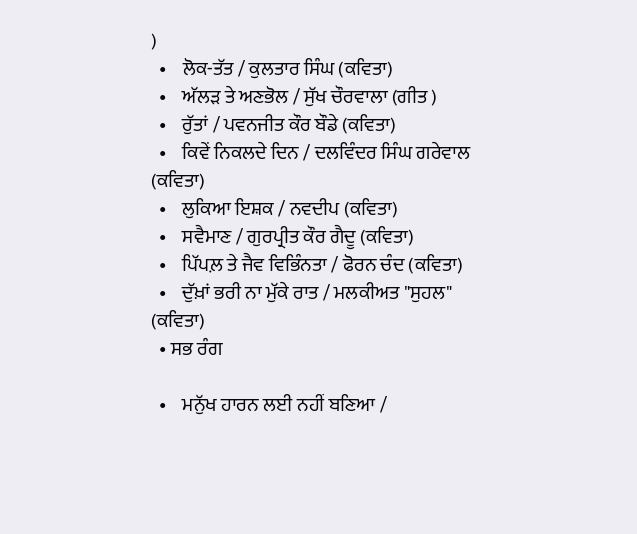)
  •    ਲੋਕ-ਤੱਤ / ਕੁਲਤਾਰ ਸਿੰਘ (ਕਵਿਤਾ)
  •    ਅੱਲੜ ਤੇ ਅਣਭੋਲ / ਸੁੱਖ ਚੌਰਵਾਲਾ (ਗੀਤ )
  •    ਰੁੱਤਾਂ / ਪਵਨਜੀਤ ਕੌਰ ਬੌਡੇ (ਕਵਿਤਾ)
  •    ਕਿਵੇਂ ਨਿਕਲਦੇ ਦਿਨ / ਦਲਵਿੰਦਰ ਸਿੰਘ ਗਰੇਵਾਲ (ਕਵਿਤਾ)
  •    ਲੁਕਿਆ ਇਸ਼ਕ / ਨਵਦੀਪ (ਕਵਿਤਾ)
  •    ਸਵੈਮਾਣ / ਗੁਰਪ੍ਰੀਤ ਕੌਰ ਗੈਦੂ (ਕਵਿਤਾ)
  •    ਪਿੱਪਲ਼ ਤੇ ਜੈਵ ਵਿਭਿੰਨਤਾ / ਫੋਰਨ ਚੰਦ (ਕਵਿਤਾ)
  •    ਦੁੱਖ਼ਾਂ ਭਰੀ ਨਾ ਮੁੱਕੇ ਰਾਤ / ਮਲਕੀਅਤ "ਸੁਹਲ" (ਕਵਿਤਾ)
  • ਸਭ ਰੰਗ

  •    ਮਨੁੱਖ ਹਾਰਨ ਲਈ ਨਹੀਂ ਬਣਿਆ /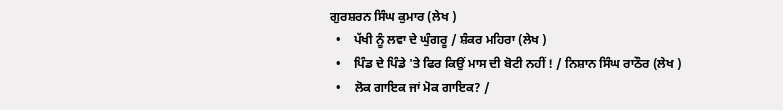ਗੁਰਸ਼ਰਨ ਸਿੰਘ ਕੁਮਾਰ (ਲੇਖ )
  •    ਪੱਖੀ ਨੂੰ ਲਵਾ ਦੇ ਘੁੰਗਰੂ / ਸ਼ੰਕਰ ਮਹਿਰਾ (ਲੇਖ )
  •    ਪਿੰਡ ਦੇ ਪਿੰਡੇ 'ਤੇ ਫਿਰ ਕਿਉਂ ਮਾਸ ਦੀ ਬੋਟੀ ਨਹੀਂ ! / ਨਿਸ਼ਾਨ ਸਿੰਘ ਰਾਠੌਰ (ਲੇਖ )
  •    ਲੋਕ ਗਾਇਕ ਜਾਂ ਮੋਕ ਗਾਇਕ? /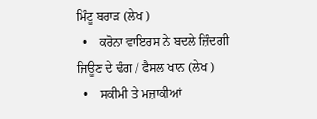ਮਿੰਟੂ ਬਰਾੜ (ਲੇਖ )
  •    ਕਰੋਨਾ ਵਾਇਰਸ ਨੇ ਬਦਲੇ ਜ਼ਿੰਦਗੀ ਜਿਊਣ ਦੇ ਢੰਗ / ਫੈਸਲ ਖਾਨ (ਲੇਖ )
  •    ਸਕੀਮੀ ਤੇ ਮਜ਼ਾਕੀਆਂ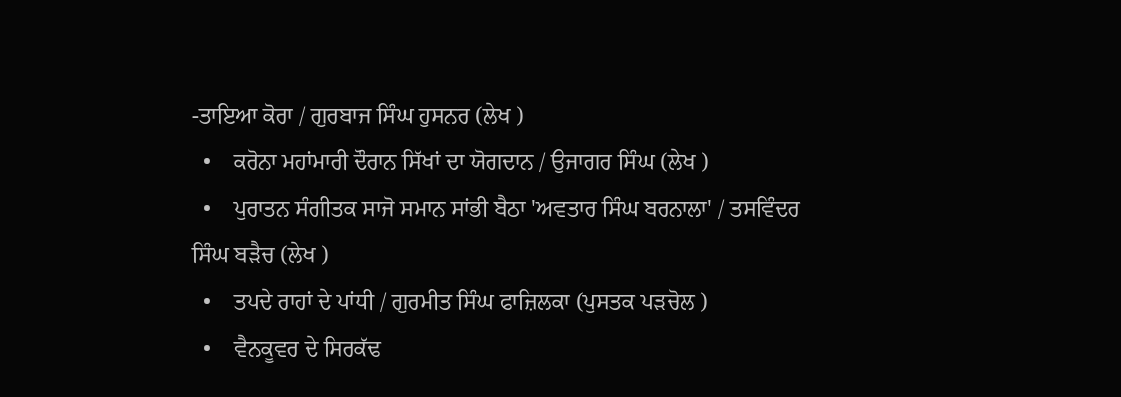-ਤਾਇਆ ਕੋਰਾ / ਗੁਰਬਾਜ ਸਿੰਘ ਹੁਸਨਰ (ਲੇਖ )
  •    ਕਰੋਨਾ ਮਹਾਂਮਾਰੀ ਦੌਰਾਨ ਸਿੱਖਾਂ ਦਾ ਯੋਗਦਾਨ / ਉਜਾਗਰ ਸਿੰਘ (ਲੇਖ )
  •    ਪੁਰਾਤਨ ਸੰਗੀਤਕ ਸਾਜੋ ਸਮਾਨ ਸਾਂਭੀ ਬੈਠਾ 'ਅਵਤਾਰ ਸਿੰਘ ਬਰਨਾਲਾ' / ਤਸਵਿੰਦਰ ਸਿੰਘ ਬੜੈਚ (ਲੇਖ )
  •    ਤਪਦੇ ਰਾਹਾਂ ਦੇ ਪਾਂਧੀ / ਗੁਰਮੀਤ ਸਿੰਘ ਫਾਜ਼ਿਲਕਾ (ਪੁਸਤਕ ਪੜਚੋਲ )
  •    ਵੈਨਕੂਵਰ ਦੇ ਸਿਰਕੱਢ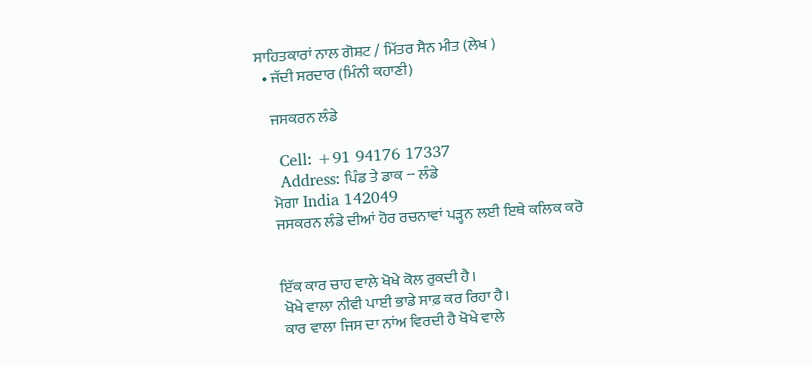ਸਾਹਿਤਕਾਰਾਂ ਨਾਲ ਗੋਸ਼ਟ / ਮਿੱਤਰ ਸੈਨ ਮੀਤ (ਲੇਖ )
  • ਜੱਦੀ ਸਰਦਾਰ (ਮਿੰਨੀ ਕਹਾਣੀ)

    ਜਸਕਰਨ ਲੰਡੇ

    Cell: +91 94176 17337
    Address: ਪਿੰਡ ਤੇ ਡਾਕ -- ਲੰਡੇ
    ਮੋਗਾ India 142049
    ਜਸਕਰਨ ਲੰਡੇ ਦੀਆਂ ਹੋਰ ਰਚਨਾਵਾਂ ਪੜ੍ਹਨ ਲਈ ਇਥੇ ਕਲਿਕ ਕਰੋ


    ਇੱਕ ਕਾਰ ਚਾਹ ਵਾਲੇ ਖੋਖੇ ਕੋਲ ਰੁਕਦੀ ਹੈ।
     ਖੋਖੇ ਵਾਲਾ ਨੀਵੀ ਪਾਈ ਭਾਡੇ ਸਾਫ਼ ਕਰ ਰਿਹਾ ਹੈ।
     ਕਾਰ ਵਾਲਾ ਜਿਸ ਦਾ ਨਾਂਅ ਵਿਰਦੀ ਹੈ ਖੋਖੇ ਵਾਲੇ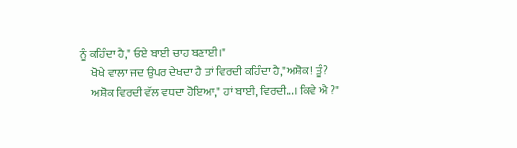ਨੂੰ ਕਹਿੰਦਾ ਹੈ," ਓਏ ਬਾਈ ਚਾਹ ਬਣਾਈ।"
     ਖੋਖੇ ਵਾਲਾ ਜਦ ਉਪਰ ਦੇਖਦਾ ਹੈ ਤਾਂ ਵਿਰਦੀ ਕਹਿੰਦਾ ਹੈ,"ਅਸ਼ੋਕ! ਤੂੰ?
     ਅਸ਼ੋਕ ਵਿਰਦੀ ਵੱਲ ਵਧਦਾ ਹੋਇਆ," ਹਾਂ ਬਾਈ, ਵਿਰਦੀ...। ਕਿਵੇ ਐ ?"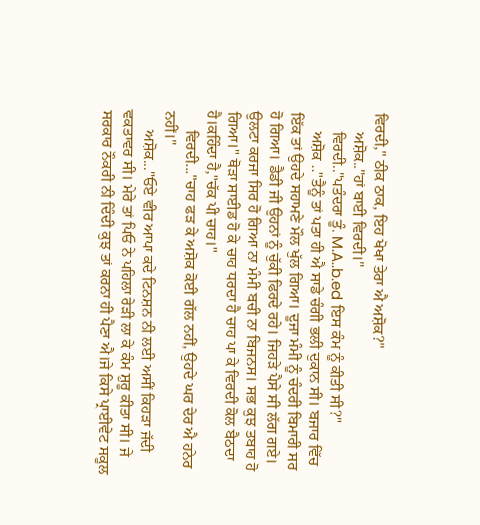ਵਿਰਦੀ," ਠੀਕ ਠਾਕ, ਇਹ ਖੋਖਾ ਤੇਰਾ ਐ ਅਸ਼ੋਕ?"
     ਅਸ਼ੋਕ.."ਹਾਂ ਬਾਈ ਵਿਰਦੀ।"
     ਵਿਰਦੀ.."ਪਤੰਦਰਾ ਤੂੰ. M.A..b.ed ਇਸ ਕੰਮ ਨੂੰ ਕੀਤੀ ਸੀ?"
     ਅਸ਼ੋਕ .."ਤੈਨੂੰ ਤਾਂ ਪਤਾ ਹੀ ਐ ਸਾਡੇ ਚੰਗੀ ਭਲੀ ਦੁਕਾਨ ਸੀ। ਬਜਾਰ ਵਿੱਚ ਇੱਕ ਤਾਂ ਉਹਦੇ ਸਹਾਮਣੇ ਮੌਲ ਖੁੱਲ ਗਿਆ। ਦੂਜਾ ਮੰਮੀ ਨੂੰ ਚੰਦਰੀ ਬਿਮਾਰੀ ਸਰ ਹੋ ਗਿਆ। ਡੈਡੀ ਜੀ ਉਹਨਾਂ ਨੂੰ ਚੁੱਕੀ ਫਿਰਦੇ ਰਹੇ। ਜਿਹੜੇ ਪੈਸੇ ਸੀ ਲੱਗ ਗਏ। ਉਲਟਾ ਕਰਜਾ ਸਿਰ ਹੋ ਗਿਆ ਨਾ ਮੰਮੀ ਬਚੀ ਨਾ ਬਿਜਨਸ। ਸਭ ਕੁਝ ਤਬਾਹ ਹੋ ਗਿਆ।" ਥੋੜਾ ਸਾਈਡ ਹੋ ਕੇ ਚਾਹ ਧਰਦਾ ਹੈ ਚਾਹ ਪਾ ਕੇ ਵਿਰਦੀ ਕੋਲ ਬੈਠਦਾ ਹੈ।ਕਹਿੰਦਾ ਹੈ,"ਚੱਕ ਪੀ ਚਾਹ।"
     ਵਿਰਦੀ..."ਚਾਹ ਫੜ ਕੇ ਅਸ਼ੋਕ ਕੋਈ ਗੱਲ ਨਹੀਂ, ਉਹਦੇ ਘਰ ਦੇਰ ਐ ਹਨੇਰ ਨਹੀਂ।"
     ਅਸ਼ੋਕ..."ਓਏ ਵੀਰ ਆਪਾ ਕਦੇ ਟਿਨਸ਼ਨ ਨੀ ਲਈ ਅਸੀਂ ਕਿਹੜਾ ਜੱਦੀ ਵਕਤਾਵਰ ਸੀ। ਮੇਰੇ ਤਾਂ ਪਿਓ ਨੇ ਪਹਿਲਾ ਰੇੜੀ ਲਾ ਕੇ ਕੰਮ ਸ਼ੁਰੂ ਕੀਤਾ ਸੀ। ਜੇ ਸਰਕਾਰ ਨੌਕਰੀ ਨੀ ਦਿੰਦੀ ਕੁਝ ਤਾਂ ਕਰਨਾ ਹੀ ਪੈਣਾ ਐ।ਜੇ ਕਿਸੇ ਪ੍ਰਾਈਵੇਟ ਸਕੂਲ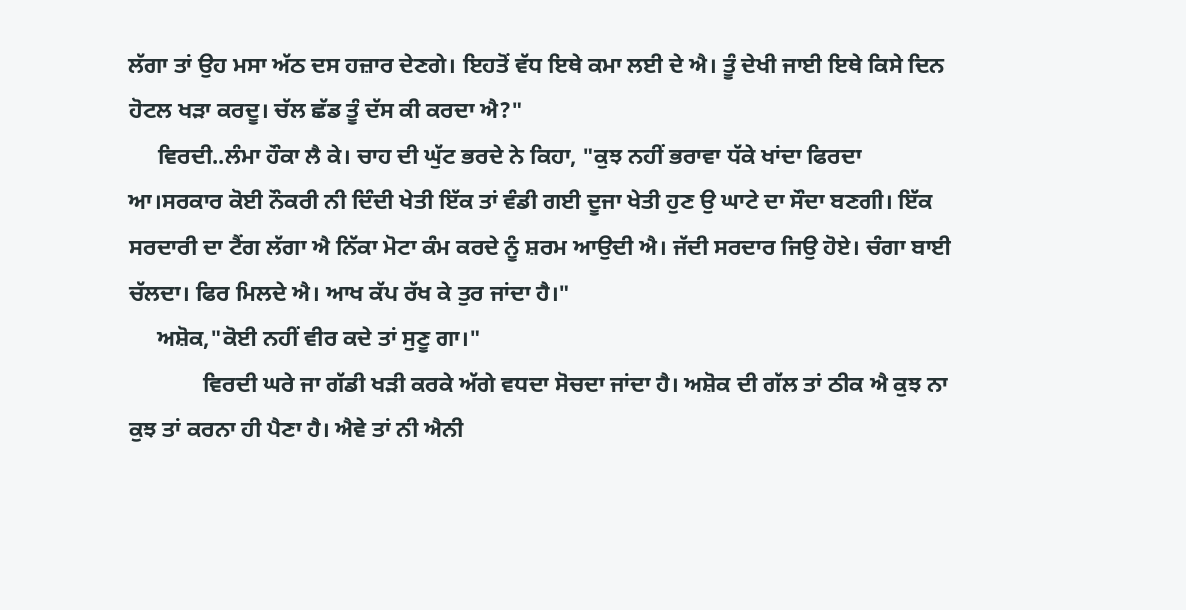ਲੱਗਾ ਤਾਂ ਉਹ ਮਸਾ ਅੱਠ ਦਸ ਹਜ਼ਾਰ ਦੇਣਗੇ। ਇਹਤੋਂ ਵੱਧ ਇਥੇ ਕਮਾ ਲਈ ਦੇ ਐ। ਤੂੰ ਦੇਖੀ ਜਾਈ ਇਥੇ ਕਿਸੇ ਦਿਨ ਹੋਟਲ ਖੜਾ ਕਰਦੂ। ਚੱਲ ਛੱਡ ਤੂੰ ਦੱਸ ਕੀ ਕਰਦਾ ਐ?"
     ਵਿਰਦੀ..ਲੰਮਾ ਹੌਕਾ ਲੈ ਕੇ। ਚਾਹ ਦੀ ਘੁੱਟ ਭਰਦੇ ਨੇ ਕਿਹਾ, "ਕੁਝ ਨਹੀਂ ਭਰਾਵਾ ਧੱਕੇ ਖਾਂਦਾ ਫਿਰਦਾ ਆ।ਸਰਕਾਰ ਕੋਈ ਨੌਕਰੀ ਨੀ ਦਿੰਦੀ ਖੇਤੀ ਇੱਕ ਤਾਂ ਵੰਡੀ ਗਈ ਦੂਜਾ ਖੇਤੀ ਹੁਣ ਉ ਘਾਟੇ ਦਾ ਸੌਦਾ ਬਣਗੀ। ਇੱਕ ਸਰਦਾਰੀ ਦਾ ਟੈਂਗ ਲੱਗਾ ਐ ਨਿੱਕਾ ਮੋਟਾ ਕੰਮ ਕਰਦੇ ਨੂੰ ਸ਼ਰਮ ਆਉਦੀ ਐ। ਜੱਦੀ ਸਰਦਾਰ ਜਿਉ ਹੋਏ। ਚੰਗਾ ਬਾਈ ਚੱਲਦਾ। ਫਿਰ ਮਿਲਦੇ ਐ। ਆਖ ਕੱਪ ਰੱਖ ਕੇ ਤੁਰ ਜਾਂਦਾ ਹੈ।"
     ਅਸ਼ੋਕ,"ਕੋਈ ਨਹੀਂ ਵੀਰ ਕਦੇ ਤਾਂ ਸੁਣੂ ਗਾ।"
             ਵਿਰਦੀ ਘਰੇ ਜਾ ਗੱਡੀ ਖੜੀ ਕਰਕੇ ਅੱਗੇ ਵਧਦਾ ਸੋਚਦਾ ਜਾਂਦਾ ਹੈ। ਅਸ਼ੋਕ ਦੀ ਗੱਲ ਤਾਂ ਠੀਕ ਐ ਕੁਝ ਨਾ ਕੁਝ ਤਾਂ ਕਰਨਾ ਹੀ ਪੈਣਾ ਹੈ। ਐਵੇ ਤਾਂ ਨੀ ਐਨੀ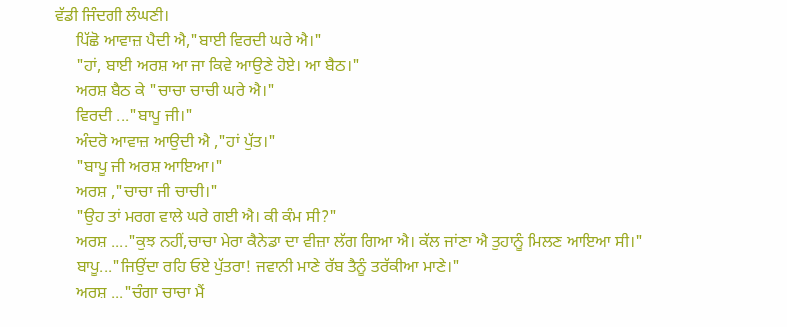ਵੱਡੀ ਜਿੰਦਗੀ ਲੰਘਣੀ।
     ਪਿੱਛੋ ਆਵਾਜ਼ ਪੈਦੀ ਐ,"ਬਾਈ ਵਿਰਦੀ ਘਰੇ ਐ।"
     "ਹਾਂ, ਬਾਈ ਅਰਸ਼ ਆ ਜਾ ਕਿਵੇ ਆਉਣੇ ਹੋਏ। ਆ ਬੈਠ।"
     ਅਰਸ਼ ਬੈਠ ਕੇ "ਚਾਚਾ ਚਾਚੀ ਘਰੇ ਐ।"
     ਵਿਰਦੀ ..."ਬਾਪੂ ਜੀ।"
     ਅੰਦਰੋ ਆਵਾਜ਼ ਆਉਦੀ ਐ ,"ਹਾਂ ਪੁੱਤ।"
     "ਬਾਪੂ ਜੀ ਅਰਸ਼ ਆਇਆ।"
     ਅਰਸ਼ ,"ਚਾਚਾ ਜੀ ਚਾਚੀ।"
     "ਉਹ ਤਾਂ ਮਰਗ ਵਾਲੇ ਘਰੇ ਗਈ ਐ। ਕੀ ਕੰਮ ਸੀ?"
     ਅਰਸ਼ ...."ਕੁਝ ਨਹੀਂ,ਚਾਚਾ ਮੇਰਾ ਕੈਨੇਡਾ ਦਾ ਵੀਜ਼ਾ ਲੱਗ ਗਿਆ ਐ। ਕੱਲ ਜਾਂਣਾ ਐ ਤੁਹਾਨੂੰ ਮਿਲਣ ਆਇਆ ਸੀ।"
     ਬਾਪੂ..."ਜਿਉਂਦਾ ਰਹਿ ਓਏ ਪੁੱਤਰਾ! ਜਵਾਨੀ ਮਾਣੇ ਰੱਬ ਤੈਨੂੰ ਤਰੱਕੀਆ ਮਾਣੇ।"
     ਅਰਸ਼ ..."ਚੰਗਾ ਚਾਚਾ ਮੈਂ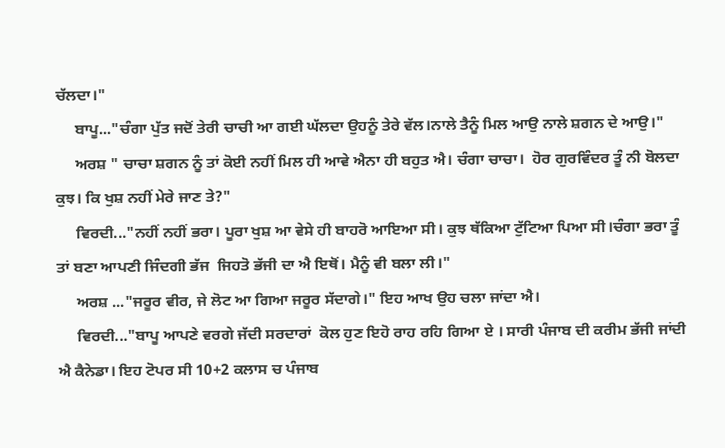ਚੱਲਦਾ।"
     ਬਾਪੂ..."ਚੰਗਾ ਪੁੱਤ ਜਦੋਂ ਤੇਰੀ ਚਾਚੀ ਆ ਗਈ ਘੱਲਦਾ ਉਹਨੂੰ ਤੇਰੇ ਵੱਲ।ਨਾਲੇ ਤੈਨੂੰ ਮਿਲ ਆਉ ਨਾਲੇ ਸ਼ਗਨ ਦੇ ਆਉ।"
     ਅਰਸ਼ " ਚਾਚਾ ਸ਼ਗਨ ਨੂੰ ਤਾਂ ਕੋਈ ਨਹੀਂ ਮਿਲ ਹੀ ਆਵੇ ਐਨਾ ਹੀ ਬਹੁਤ ਐ। ਚੰਗਾ ਚਾਚਾ।  ਹੋਰ ਗੁਰਵਿੰਦਰ ਤੂੰ ਨੀ ਬੋਲਦਾ ਕੁਝ। ਕਿ ਖੁਸ਼ ਨਹੀਂ ਮੇਰੇ ਜਾਣ ਤੇ?"
     ਵਿਰਦੀ..."ਨਹੀਂ ਨਹੀਂ ਭਰਾ। ਪੂਰਾ ਖੁਸ਼ ਆ ਵੇਸੇ ਹੀ ਬਾਹਰੋ ਆਇਆ ਸੀ। ਕੁਝ ਥੱਕਿਆ ਟੁੱਟਿਆ ਪਿਆ ਸੀ।ਚੰਗਾ ਭਰਾ ਤੂੰ ਤਾਂ ਬਣਾ ਆਪਣੀ ਜਿੰਦਗੀ ਭੱਜ  ਜਿਹਤੋ ਭੱਜੀ ਦਾ ਐ ਇਥੋਂ। ਮੈਨੂੰ ਵੀ ਬਲਾ ਲੀ।"
     ਅਰਸ਼ ..."ਜਰੂਰ ਵੀਰ, ਜੇ ਲੋਟ ਆ ਗਿਆ ਜਰੂਰ ਸੱਦਾਗੇ।" ਇਹ ਆਖ ਉਹ ਚਲਾ ਜਾਂਦਾ ਐ।
     ਵਿਰਦੀ..."ਬਾਪੂ ਆਪਣੇ ਵਰਗੇ ਜੱਦੀ ਸਰਦਾਰਾਂ  ਕੋਲ ਹੁਣ ਇਹੋ ਰਾਹ ਰਹਿ ਗਿਆ ਏ । ਸਾਰੀ ਪੰਜਾਬ ਦੀ ਕਰੀਮ ਭੱਜੀ ਜਾਂਦੀ ਐ ਕੈਨੇਡਾ। ਇਹ ਟੋਪਰ ਸੀ 10+2 ਕਲਾਸ ਚ ਪੰਜਾਬ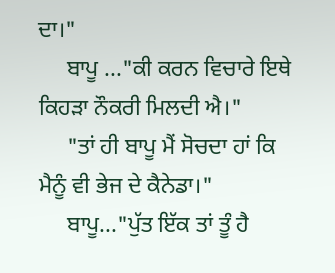ਦਾ।"
     ਬਾਪੂ ..."ਕੀ ਕਰਨ ਵਿਚਾਰੇ ਇਥੇ ਕਿਹੜਾ ਨੌਕਰੀ ਮਿਲਦੀ ਐ।"
     "ਤਾਂ ਹੀ ਬਾਪੂ ਮੈਂ ਸੋਚਦਾ ਹਾਂ ਕਿ ਮੈਨੂੰ ਵੀ ਭੇਜ ਦੇ ਕੈਨੇਡਾ।"
     ਬਾਪੂ..."ਪੁੱਤ ਇੱਕ ਤਾਂ ਤੂੰ ਹੈ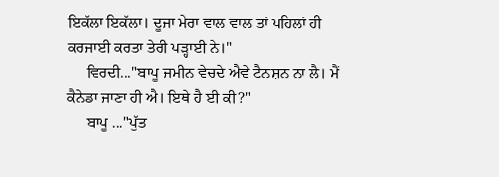ਇਕੱਲਾ ਇਕੱਲਾ। ਦੂਜਾ ਮੇਰਾ ਵਾਲ ਵਾਲ ਤਾਂ ਪਹਿਲਾਂ ਹੀ ਕਰਜਾਈ ਕਰਤਾ ਤੇਰੀ ਪੜ੍ਹਾਈ ਨੇ।"
     ਵਿਰਦੀ..."ਬਾਪੂ ਜਮੀਨ ਵੇਚਦੇ ਐਵੇ ਟੈਨਸ਼ਨ ਨਾ ਲੈ। ਮੈਂ ਕੈਨੇਡਾ ਜਾਣਾ ਹੀ ਐ। ਇਥੇ ਹੈ ਈ ਕੀ?"
     ਬਾਪੂ ..."ਪੁੱਤ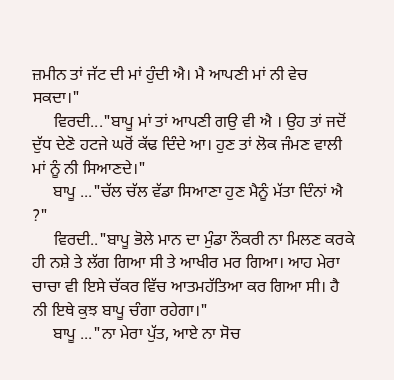ਜ਼ਮੀਨ ਤਾਂ ਜੱਟ ਦੀ ਮਾਂ ਹੁੰਦੀ ਐ। ਮੈ ਆਪਣੀ ਮਾਂ ਨੀ ਵੇਚ ਸਕਦਾ।"
     ਵਿਰਦੀ..."ਬਾਪੂ ਮਾਂ ਤਾਂ ਆਪਣੀ ਗਉ ਵੀ ਐ । ਉਹ ਤਾਂ ਜਦੋਂ ਦੁੱਧ ਦੇਣੋ ਹਟਜੇ ਘਰੋਂ ਕੱਢ ਦਿੰਦੇ ਆ। ਹੁਣ ਤਾਂ ਲੋਕ ਜੰਮਣ ਵਾਲੀ ਮਾਂ ਨੂੰ ਨੀ ਸਿਆਣਦੇ।"
     ਬਾਪੂ ..."ਚੱਲ ਚੱਲ ਵੱਡਾ ਸਿਆਣਾ ਹੁਣ ਮੈਨੂੰ ਮੱਤਾ ਦਿੰਨਾਂ ਐ ?"
     ਵਿਰਦੀ.."ਬਾਪੂ ਭੋਲੇ ਮਾਨ ਦਾ ਮੁੰਡਾ ਨੌਕਰੀ ਨਾ ਮਿਲਣ ਕਰਕੇ ਹੀ ਨਸ਼ੇ ਤੇ ਲੱਗ ਗਿਆ ਸੀ ਤੇ ਆਖੀਰ ਮਰ ਗਿਆ। ਆਹ ਮੇਰਾ ਚਾਚਾ ਵੀ ਇਸੇ ਚੱਕਰ ਵਿੱਚ ਆਤਮਹੱਤਿਆ ਕਰ ਗਿਆ ਸੀ। ਹੈ ਨੀ ਇਥੇ ਕੁਝ ਬਾਪੂ ਚੰਗਾ ਰਹੇਗਾ।"
     ਬਾਪੂ ..."ਨਾ ਮੇਰਾ ਪੁੱਤ, ਆਏ ਨਾ ਸੋਚ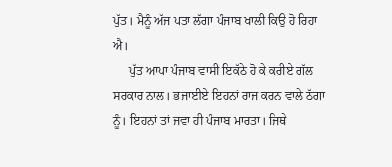ਪੁੱਤ। ਮੈਨੂੰ ਅੱਜ ਪਤਾ ਲੱਗਾ ਪੰਜਾਬ ਖਾਲੀ ਕਿਉ ਹੋ ਰਿਹਾ ਐ।
     ਪੁੱਤ ਆਪਾ ਪੰਜਾਬ ਵਾਸੀ ਇਕੱਠੇ ਹੋ ਕੇ ਕਰੀਏ ਗੱਲ ਸਰਕਾਰ ਨਾਲ। ਭਜਾਈਏ ਇਹਨਾਂ ਰਾਜ ਕਰਨ ਵਾਲੇ ਠੱਗਾ ਨੂੰ। ਇਹਨਾਂ ਤਾਂ ਜਵਾ ਹੀ ਪੰਜਾਬ ਮਾਰਤਾ। ਜਿਥੇ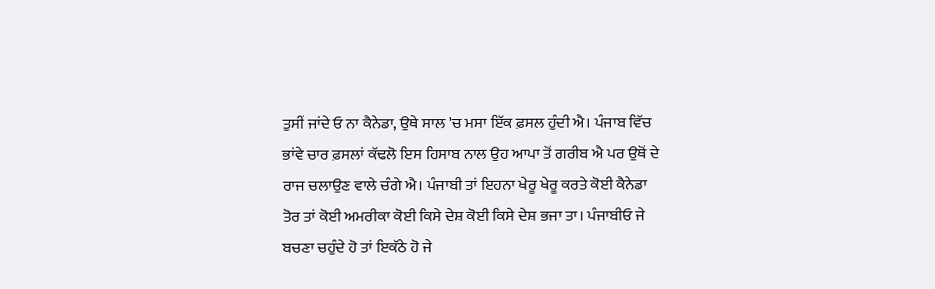ਤੁਸੀਂ ਜਾਂਦੇ ਓ ਨਾ ਕੈਨੇਡਾ, ਉਥੇ ਸਾਲ 'ਚ ਮਸਾ ਇੱਕ ਫ਼ਸਲ ਹੁੰਦੀ ਐ। ਪੰਜਾਬ ਵਿੱਚ ਭਾਂਵੇ ਚਾਰ ਫ਼ਸਲਾਂ ਕੱਢਲੋ ਇਸ ਹਿਸਾਬ ਨਾਲ ਉਹ ਆਪਾ ਤੋਂ ਗਰੀਬ ਐ ਪਰ ਉਥੋਂ ਦੇ ਰਾਜ ਚਲਾਉਣ ਵਾਲੇ ਚੰਗੇ ਐ। ਪੰਜਾਬੀ ਤਾਂ ਇਹਨਾ ਖੇਰੂ ਖੇਰੂ ਕਰਤੇ ਕੋਈ ਕੈਨੇਡਾ ਤੋਰ ਤਾਂ ਕੋਈ ਅਮਰੀਕਾ ਕੋਈ ਕਿਸੇ ਦੇਸ਼ ਕੋਈ ਕਿਸੇ ਦੇਸ਼ ਭਜਾ ਤਾ। ਪੰਜਾਬੀਓ ਜੇ ਬਚਣਾ ਚਹੁੰਦੇ ਹੋ ਤਾਂ ਇਕੱਠੇ ਹੋ ਜੇ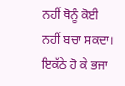ਨਹੀਂ ਥੋਨੂੰ ਕੋਈ ਨਹੀਂ ਬਚਾ ਸਕਦਾ। ਇਕੱਠੇ ਹੋ ਕੇ ਭਜਾ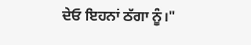ਦੇਓ ਇਹਨਾਂ ਠੱਗਾ ਨੂੰ।"